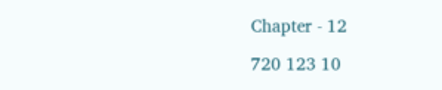Chapter - 12

720 123 10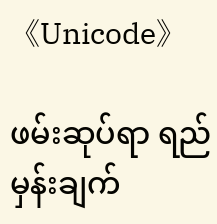《Unicode》

ဖမ်းဆုပ်ရာ ရည်မှန်းချက်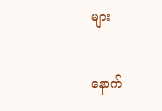များ

နောက်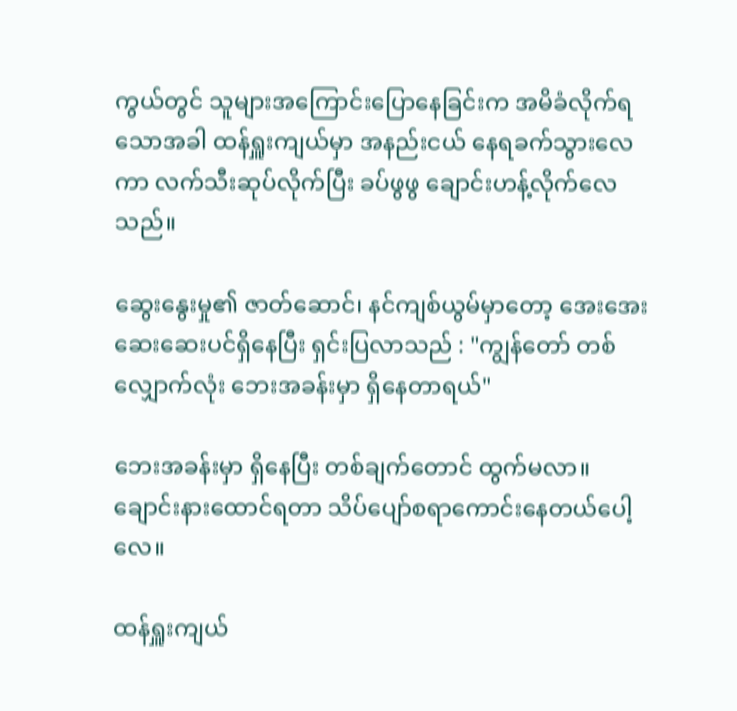ကွယ်တွင် သူများအကြောင်းပြောနေခြင်းက အမိခံလိုက်ရသောအခါ ထန်ရှူးကျယ်မှာ အနည်းငယ် နေရခက်သွားလေကာ လက်သီးဆုပ်လိုက်ပြီး ခပ်ဖွဖွ ချောင်းဟန့်လိုက်လေသည်။

ဆွေးနွေးမှု၏ ဇာတ်ဆောင်၊ နင်ကျစ်ယွမ်မှာတော့ အေးအေးဆေးဆေးပင်ရှိနေပြီး ရှင်းပြလာသည် : "ကျွန်တော် တစ်လျှောက်လုံး ဘေးအခန်းမှာ ရှိနေတာရယ်"

ဘေးအခန်းမှာ ရှိနေပြီး တစ်ချက်တောင် ထွက်မလာ။ ချောင်းနားထောင်ရတာ သိပ်ပျော်စရာကောင်းနေတယ်ပေါ့လေ။

ထန်ရှူးကျယ်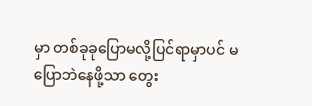မှာ တစ်ခုခုပြောမလို့ပြင်ရာမှာပင် မပြောဘဲနေဖို့သာ တွေး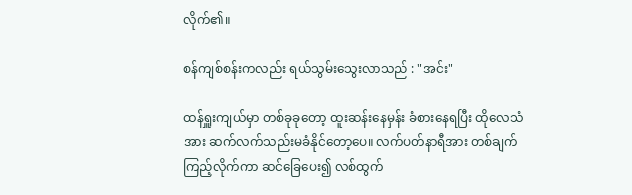လိုက်၏။

စန်ကျစ်စန်းကလည်း ရယ်သွမ်းသွေးလာသည် : "အင်း"

ထန်ရှူးကျယ်မှာ တစ်ခုခုတော့ ထူးဆန်းနေမှန်း ခံစားနေရပြီး ထိုလေသံအား ဆက်လက်သည်းမခံနိုင်တော့ပေ။ လက်ပတ်နာရီအား တစ်ချက်ကြည့်လိုက်ကာ ဆင်ခြေပေး၍ လစ်ထွက်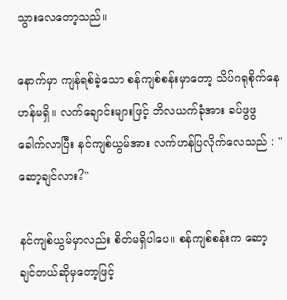သွားလေတော့သည်။

နောက်မှာ ကျန်ရစ်ခဲ့သော စန်ကျစ်စန်းမှာတော့ သိပ်ဂရုစိုက်နေဟန်မရှိ။ လက်ချောင်းများဖြင့် ဘိလယက်ခုံအား ခပ်ဖွဖွ ခေါက်လာပြီး နင်ကျစ်ယွမ်အား လက်ဟန်ပြလိုက်လေသည် : "ဆော့ချင်လား?"

နင်ကျစ်ယွမ်မှာလည်း စိတ်မရှိပါပေ။ စန်ကျစ်စန်းက ဆော့ချင်တယ်ဆိုမှတော့ဖြင့်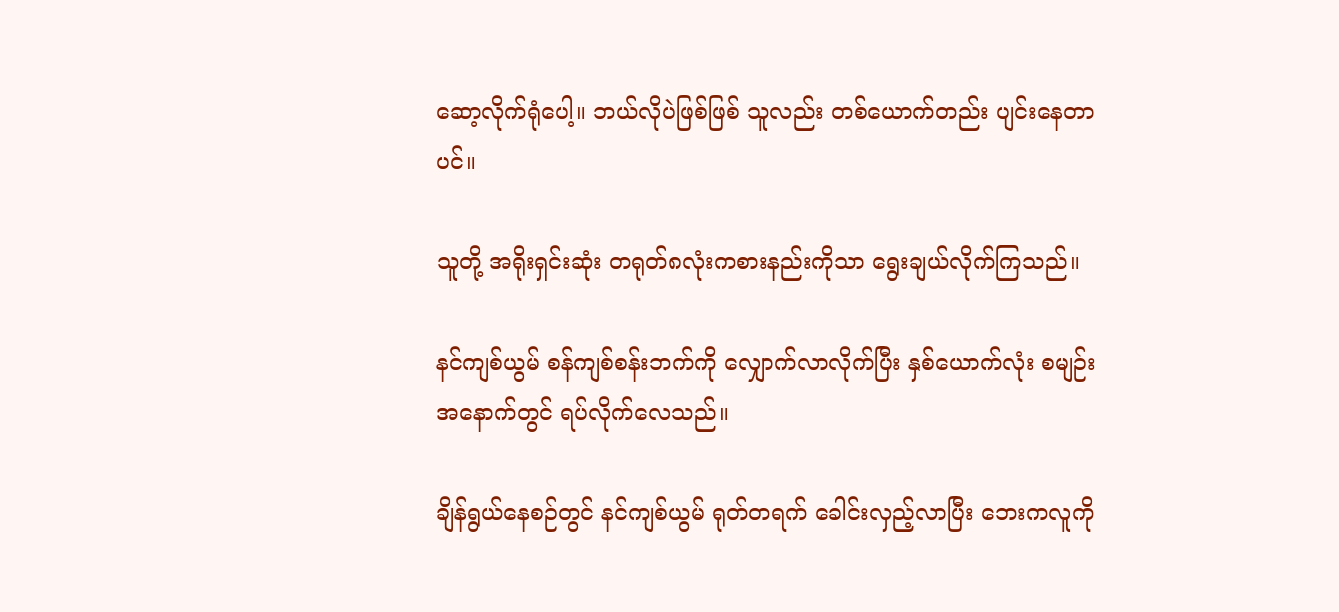ဆော့လိုက်ရုံပေါ့။ ဘယ်လိုပဲဖြစ်ဖြစ် သူလည်း တစ်ယောက်တည်း ပျင်းနေတာပင်။

သူတို့ အရိုးရှင်းဆုံး တရုတ်၈လုံးကစားနည်းကိုသာ ရွေးချယ်လိုက်ကြသည်။

နင်ကျစ်ယွမ် စန်ကျစ်စန်းဘက်ကို လျှောက်လာလိုက်ပြီး နှစ်ယောက်လုံး စမျဉ်းအနောက်တွင် ရပ်လိုက်လေသည်။

ချိန်ရွယ်နေစဉ်တွင် နင်ကျစ်ယွမ် ရုတ်တရက် ခေါင်းလှည့်လာပြီး ဘေးကလူကို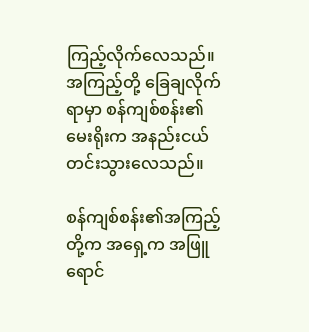ကြည့်လိုက်လေသည်။ အကြည့်တို့ ခြေချလိုက်ရာမှာ စန်ကျစ်စန်း၏မေးရိုးက အနည်းငယ်တင်းသွားလေသည်။

စန်ကျစ်စန်း၏အကြည့်တို့က အရှေ့က အဖြူရောင်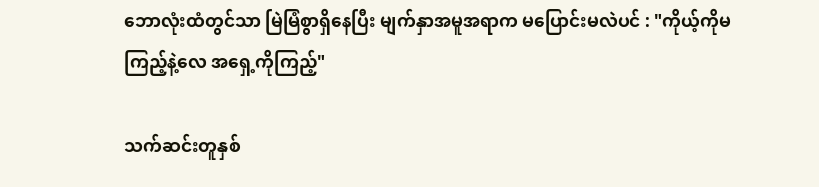ဘောလုံးထံတွင်သာ မြဲမြံစွာရှိနေပြီး မျက်နှာအမူအရာက မပြောင်းမလဲပင် : "ကိုယ့်ကိုမကြည့်နဲ့လေ အရှေ့ကိုကြည့်"

သက်ဆင်းတူနှစ်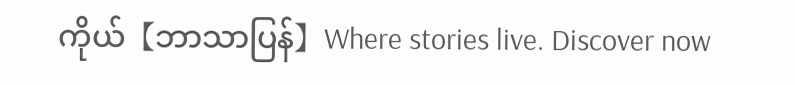ကိုယ်【ဘာသာပြန်】Where stories live. Discover now